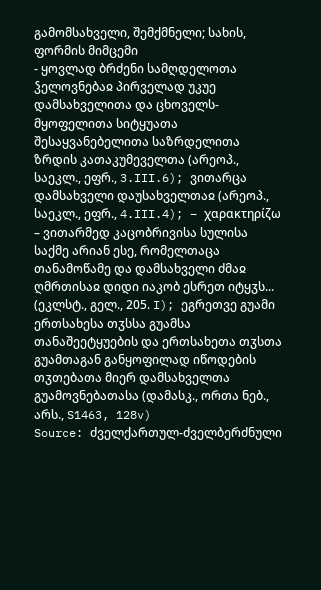გამომსახველი, შემქმნელი; სახის, ფორმის მიმცემი
- ყოვლად ბრძენი სამღდელოთა ჴელოვნებაჲ პირველად უკუე დამსახველითა და ცხოველს-მყოფელითა სიტყუათა შესაყვანებელითა საზრდელითა ზრდის კათაკუმეველთა (არეოპ., საეკლ., ეფრ., 3.III.6); ვითარცა დამსახველი დაუსახველთაჲ (არეოპ., საეკლ., ეფრ., 4.III.4); – χαρακτηρίζω – ვითარმედ კაცობრივისა სულისა საქმე არიან ესე, რომელთაცა თანამოწამე და დამსახველი ძმაჲ ღმრთისაჲ დიდი იაკობ ესრეთ იტყჳს... (ეკლსტ., გელ., 205. I); ეგრეთვე გუამი ერთსახესა თჳსსა გუამსა თანაშეეტყუების და ერთსახეთა თჳსთა გუამთაგან განყოფილად იწოდების თჳთებათა მიერ დამსახველთა გუამოვნებათასა (დამასკ., ორთა ნებ., არს., S1463, 128v)
Source: ძველქართულ-ძველბერძნული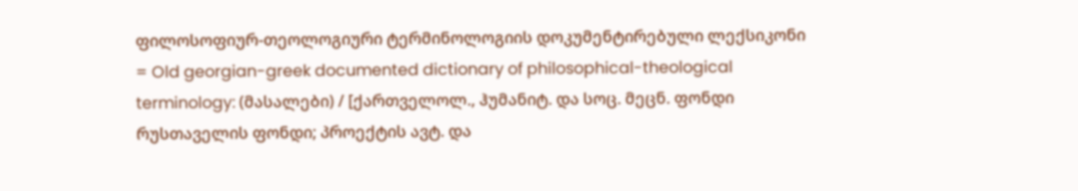ფილოსოფიურ-თეოლოგიური ტერმინოლოგიის დოკუმენტირებული ლექსიკონი = Old georgian-greek documented dictionary of philosophical-theological terminology: (მასალები) / [ქართველოლ., ჰუმანიტ. და სოც. მეცნ. ფონდი რუსთაველის ფონდი; პროექტის ავტ. და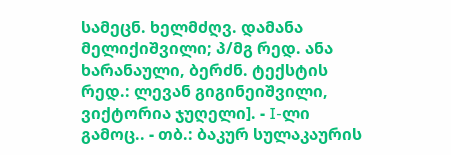სამეცნ. ხელმძღვ. დამანა მელიქიშვილი; პ/მგ რედ. ანა ხარანაული, ბერძნ. ტექსტის რედ.: ლევან გიგინეიშვილი, ვიქტორია ჯუღელი]. - I-ლი გამოც.. - თბ.: ბაკურ სულაკაურის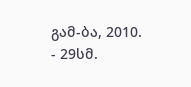გამ-ბა, 2010. - 29სმ.